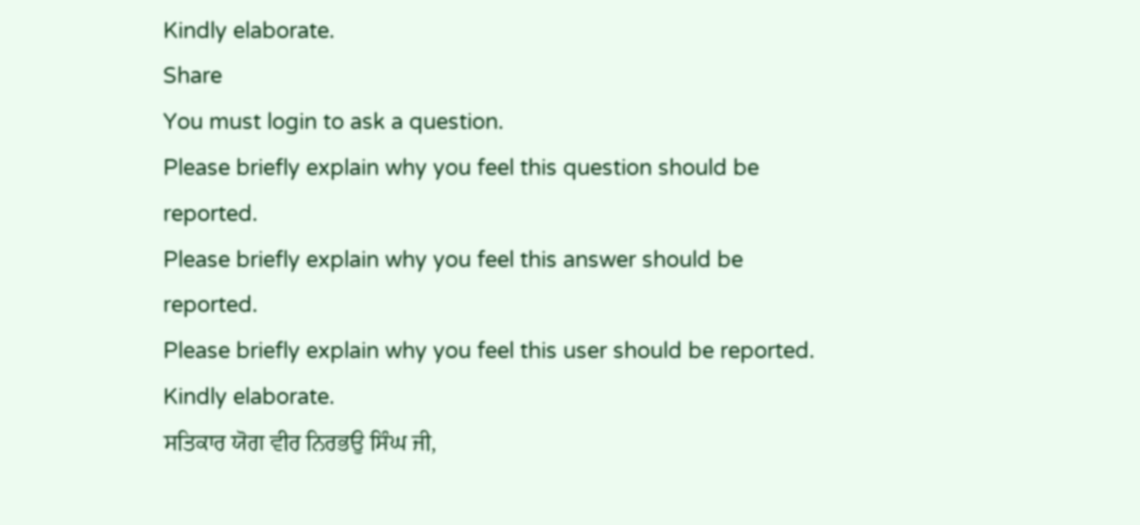Kindly elaborate.
Share
You must login to ask a question.
Please briefly explain why you feel this question should be reported.
Please briefly explain why you feel this answer should be reported.
Please briefly explain why you feel this user should be reported.
Kindly elaborate.
ਸਤਿਕਾਰ ਯੋਗ ਵੀਰ ਨਿਰਭਉ ਸਿੰਘ ਜੀ,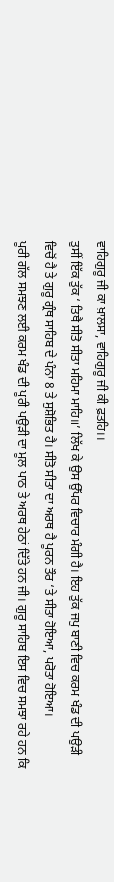ਵਾਹਿਗੁਰੂ ਜੀ ਕਾ ਖ਼ਾਲਸਾ, ਵਾਹਿਗੁਰੂ ਜੀ ਕੀ ਫ਼ਤਹਿ।।
ਤੁਸੀਂ ਇੱਕ ਤੁੱਕ ‘ ਤਿਥੈ ਸੀਤੋ ਸੀਤਾ ਮਹਿਮਾ ਮਾਹਿ॥’ ਲਿੱਖ ਕੇ ਉਸ ਉੱਪਰ ਵਿਚਾਰ ਮੰਗੀ ਹੈ। ਇਹ ਤੁੱਕ ਜਪੁ ਬਾਣੀ ਵਿਚ ਕਰਮ ਖੰਡ ਦੀ ਪਉੜੀ ਵਿਚੋਂ ਹੈ ਤੇ ਗੁਰੂ ਗ੍ਰੰਥ ਸਾਹਿਬ ਦੇ ਪੰਨਾ 8 ਤੇ ਸੁਸ਼ੋਭਿਤ ਹੈ। ਸੀਤੋ ਸੀਤਾ ਦਾ ਅਰਥ ਹੈ ਪੂਰਨ ਤੌਰ ‘ਤੇ ਸੀਤਾ ਹੋਇਆ, ਪਰੋਤਾ ਹੋਇਆ।
ਪੂਰੀ ਗੱਲ ਸਮਝਣ ਲਈ ਕਰਮ ਖੰਡ ਦੀ ਪੂਰੀ ਪਉੜੀ ਦਾ ਮੂਲ ਪਾਠ ਤੇ ਅਰਥ ਹੇਠਾਂ ਦਿੱਤੇ ਹਨ ਜੀ। ਗੁਰੂ ਸਾਹਿਬ ਇਸ ਵਿਚ ਸਮਝਾ ਰਹੇ ਹਨ ਕਿ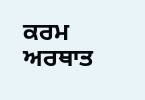ਕਰਮ ਅਰਥਾਤ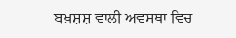ਬਖ਼ਸ਼ਸ਼ ਵਾਲੀ ਅਵਸਥਾ ਵਿਚ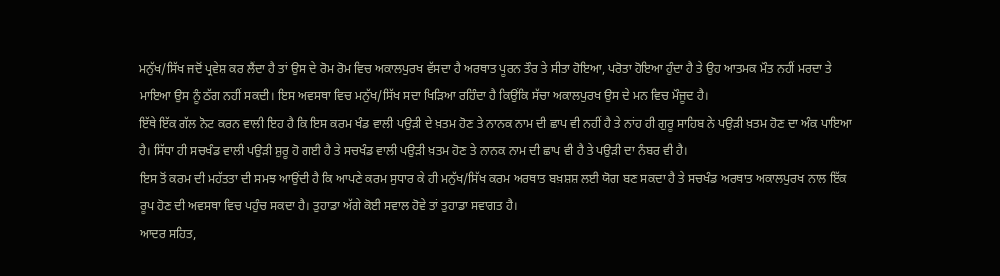ਮਨੁੱਖ/ਸਿੱਖ ਜਦੋਂ ਪ੍ਰਵੇਸ਼ ਕਰ ਲੈਂਦਾ ਹੈ ਤਾਂ ਉਸ ਦੇ ਰੋਮ ਰੋਮ ਵਿਚ ਅਕਾਲਪੁਰਖ ਵੱਸਦਾ ਹੈ ਅਰਥਾਤ ਪੂਰਨ ਤੌਰ ਤੇ ਸੀਤਾ ਹੋਇਆ, ਪਰੋਤਾ ਹੋਇਆ ਹੁੰਦਾ ਹੈ ਤੇ ਉਹ ਆਤਮਕ ਮੌਤ ਨਹੀਂ ਮਰਦਾ ਤੇ ਮਾਇਆ ਉਸ ਨੂੰ ਠੱਗ ਨਹੀਂ ਸਕਦੀ। ਇਸ ਅਵਸਥਾ ਵਿਚ ਮਨੁੱਖ/ਸਿੱਖ ਸਦਾ ਖਿੜਿਆ ਰਹਿੰਦਾ ਹੈ ਕਿਉਂਕਿ ਸੱਚਾ ਅਕਾਲਪੁਰਖ ਉਸ ਦੇ ਮਨ ਵਿਚ ਮੌਜੂਦ ਹੈ।
ਇੱਥੇ ਇੱਕ ਗੱਲ ਨੋਟ ਕਰਨ ਵਾਲੀ ਇਹ ਹੈ ਕਿ ਇਸ ਕਰਮ ਖੰਡ ਵਾਲੀ ਪਉੜੀ ਦੇ ਖ਼ਤਮ ਹੋਣ ਤੇ ਨਾਨਕ ਨਾਮ ਦੀ ਛਾਪ ਵੀ ਨਹੀਂ ਹੈ ਤੇ ਨਾਂਹ ਹੀ ਗੁਰੂ ਸਾਹਿਬ ਨੇ ਪਉੜੀ ਖ਼ਤਮ ਹੋਣ ਦਾ ਅੰਕ ਪਾਇਆ ਹੈ। ਸਿੱਧਾ ਹੀ ਸਚਖੰਡ ਵਾਲੀ ਪਉੜੀ ਸ਼ੁਰੂ ਹੋ ਗਈ ਹੈ ਤੇ ਸਚਖੰਡ ਵਾਲੀ ਪਉੜੀ ਖ਼ਤਮ ਹੋਣ ਤੇ ਨਾਨਕ ਨਾਮ ਦੀ ਛਾਪ ਵੀ ਹੈ ਤੇ ਪਉੜੀ ਦਾ ਨੰਬਰ ਵੀ ਹੈ।
ਇਸ ਤੋਂ ਕਰਮ ਦੀ ਮਹੱਤਤਾ ਦੀ ਸਮਝ ਆਉਂਦੀ ਹੈ ਕਿ ਆਪਣੇ ਕਰਮ ਸੁਧਾਰ ਕੇ ਹੀ ਮਨੁੱਖ/ਸਿੱਖ ਕਰਮ ਅਰਥਾਤ ਬਖ਼ਸ਼ਸ਼ ਲਈ ਯੋਗ ਬਣ ਸਕਦਾ ਹੈ ਤੇ ਸਚਖੰਡ ਅਰਥਾਤ ਅਕਾਲਪੁਰਖ ਨਾਲ ਇੱਕ ਰੂਪ ਹੋਣ ਦੀ ਅਵਸਥਾ ਵਿਚ ਪਹੁੰਚ ਸਕਦਾ ਹੈ। ਤੁਹਾਡਾ ਅੱਗੇ ਕੋਈ ਸਵਾਲ ਹੋਵੇ ਤਾਂ ਤੁਹਾਡਾ ਸਵਾਗਤ ਹੈ।
ਆਦਰ ਸਹਿਤ,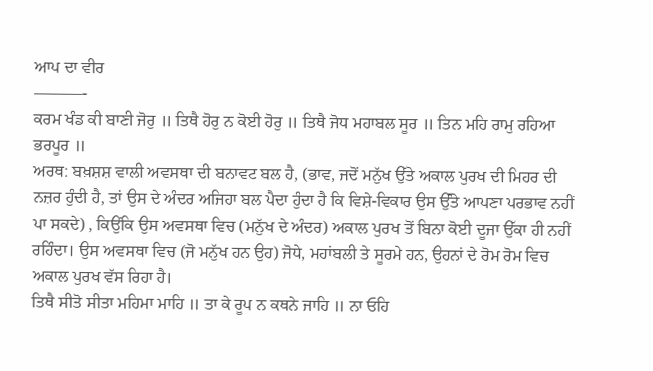ਆਪ ਦਾ ਵੀਰ
———-
ਕਰਮ ਖੰਡ ਕੀ ਬਾਣੀ ਜੋਰੁ ॥ ਤਿਥੈ ਹੋਰੁ ਨ ਕੋਈ ਹੋਰੁ ॥ ਤਿਥੈ ਜੋਧ ਮਹਾਬਲ ਸੂਰ ॥ ਤਿਨ ਮਹਿ ਰਾਮੁ ਰਹਿਆ ਭਰਪੂਰ ॥
ਅਰਥ: ਬਖ਼ਸ਼ਸ਼ ਵਾਲੀ ਅਵਸਥਾ ਦੀ ਬਨਾਵਟ ਬਲ ਹੈ, (ਭਾਵ, ਜਦੋਂ ਮਨੁੱਖ ਉੱਤੇ ਅਕਾਲ ਪੁਰਖ ਦੀ ਮਿਹਰ ਦੀ ਨਜ਼ਰ ਹੁੰਦੀ ਹੈ, ਤਾਂ ਉਸ ਦੇ ਅੰਦਰ ਅਜਿਹਾ ਬਲ ਪੈਦਾ ਹੁੰਦਾ ਹੈ ਕਿ ਵਿਸ਼ੇ-ਵਿਕਾਰ ਉਸ ਉੱੰਤੇ ਆਪਣਾ ਪਰਭਾਵ ਨਹੀਂ ਪਾ ਸਕਦੇ) , ਕਿਉਂਕਿ ਉਸ ਅਵਸਥਾ ਵਿਚ (ਮਨੁੱਖ ਦੇ ਅੰਦਰ) ਅਕਾਲ ਪੁਰਖ ਤੋਂ ਬਿਨਾ ਕੋਈ ਦੂਜਾ ਉੱਕਾ ਹੀ ਨਹੀਂ ਰਹਿੰਦਾ। ਉਸ ਅਵਸਥਾ ਵਿਚ (ਜੋ ਮਨੁੱਖ ਹਨ ਉਹ) ਜੋਧੇ, ਮਹਾਂਬਲੀ ਤੇ ਸੂਰਮੇ ਹਨ, ਉਹਨਾਂ ਦੇ ਰੋਮ ਰੋਮ ਵਿਚ ਅਕਾਲ ਪੁਰਖ ਵੱਸ ਰਿਹਾ ਹੈ।
ਤਿਥੈ ਸੀਤੋ ਸੀਤਾ ਮਹਿਮਾ ਮਾਹਿ ॥ ਤਾ ਕੇ ਰੂਪ ਨ ਕਥਨੇ ਜਾਹਿ ॥ ਨਾ ਓਹਿ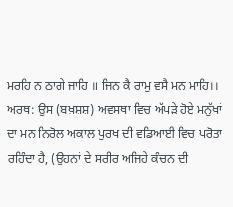ਮਰਹਿ ਨ ਠਾਗੇ ਜਾਹਿ ॥ ਜਿਨ ਕੈ ਰਾਮੁ ਵਸੈ ਮਨ ਮਾਹਿ।।
ਅਰਥ: ਉਸ (ਬਖ਼ਸ਼ਸ਼) ਅਵਸਥਾ ਵਿਚ ਅੱਪੜੇ ਹੋਏ ਮਨੁੱਖਾਂ ਦਾ ਮਨ ਨਿਰੋਲ ਅਕਾਲ ਪੁਰਖ ਦੀ ਵਡਿਆਈ ਵਿਚ ਪਰੋਤਾ ਰਹਿੰਦਾ ਹੈ, (ਉਹਨਾਂ ਦੇ ਸਰੀਰ ਅਜਿਹੇ ਕੰਚਨ ਦੀ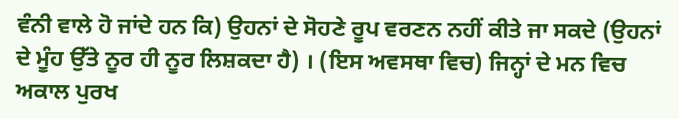ਵੰਨੀ ਵਾਲੇ ਹੋ ਜਾਂਦੇ ਹਨ ਕਿ) ਉਹਨਾਂ ਦੇ ਸੋਹਣੇ ਰੂਪ ਵਰਣਨ ਨਹੀਂ ਕੀਤੇ ਜਾ ਸਕਦੇ (ਉਹਨਾਂ ਦੇ ਮੂੰਹ ਉੱਤੇ ਨੂਰ ਹੀ ਨੂਰ ਲਿਸ਼ਕਦਾ ਹੈ) । (ਇਸ ਅਵਸਥਾ ਵਿਚ) ਜਿਨ੍ਹਾਂ ਦੇ ਮਨ ਵਿਚ ਅਕਾਲ ਪੁਰਖ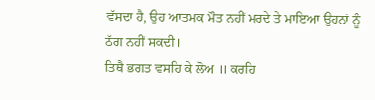ਵੱਸਦਾ ਹੈ, ਉਹ ਆਤਮਕ ਮੌਤ ਨਹੀਂ ਮਰਦੇ ਤੇ ਮਾਇਆ ਉਹਨਾਂ ਨੂੰ ਠੱਗ ਨਹੀਂ ਸਕਦੀ।
ਤਿਥੈ ਭਗਤ ਵਸਹਿ ਕੇ ਲੋਅ ॥ ਕਰਹਿ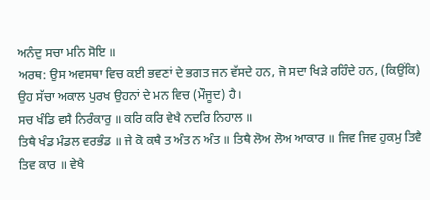ਅਨੰਦੁ ਸਚਾ ਮਨਿ ਸੋਇ ॥
ਅਰਥ: ਉਸ ਅਵਸਥਾ ਵਿਚ ਕਈ ਭਵਣਾਂ ਦੇ ਭਗਤ ਜਨ ਵੱਸਦੇ ਹਨ, ਜੋ ਸਦਾ ਖਿੜੇ ਰਹਿੰਦੇ ਹਨ, (ਕਿਉਂਕਿ) ਉਹ ਸੱਚਾ ਅਕਾਲ ਪੁਰਖ ਉਹਨਾਂ ਦੇ ਮਨ ਵਿਚ (ਮੌਜੂਦ) ਹੈ।
ਸਚ ਖੰਡਿ ਵਸੈ ਨਿਰੰਕਾਰੁ ॥ ਕਰਿ ਕਰਿ ਵੇਖੈ ਨਦਰਿ ਨਿਹਾਲ ॥
ਤਿਥੈ ਖੰਡ ਮੰਡਲ ਵਰਭੰਡ ॥ ਜੇ ਕੋ ਕਥੈ ਤ ਅੰਤ ਨ ਅੰਤ ॥ ਤਿਥੈ ਲੋਅ ਲੋਅ ਆਕਾਰ ॥ ਜਿਵ ਜਿਵ ਹੁਕਮੁ ਤਿਵੈ ਤਿਵ ਕਾਰ ॥ ਵੇਖੈ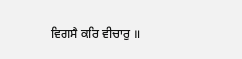ਵਿਗਸੈ ਕਰਿ ਵੀਚਾਰੁ ॥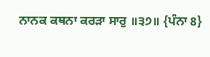ਨਾਨਕ ਕਥਨਾ ਕਰੜਾ ਸਾਰੁ ॥੩੭॥ {ਪੰਨਾ 8}